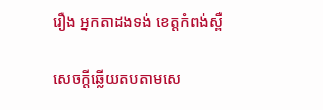រឿង អ្នកតាដងទង់ ខេត្តកំពង់ស្ពឺ

សេចក្តីឆ្លើយតបតាមសេ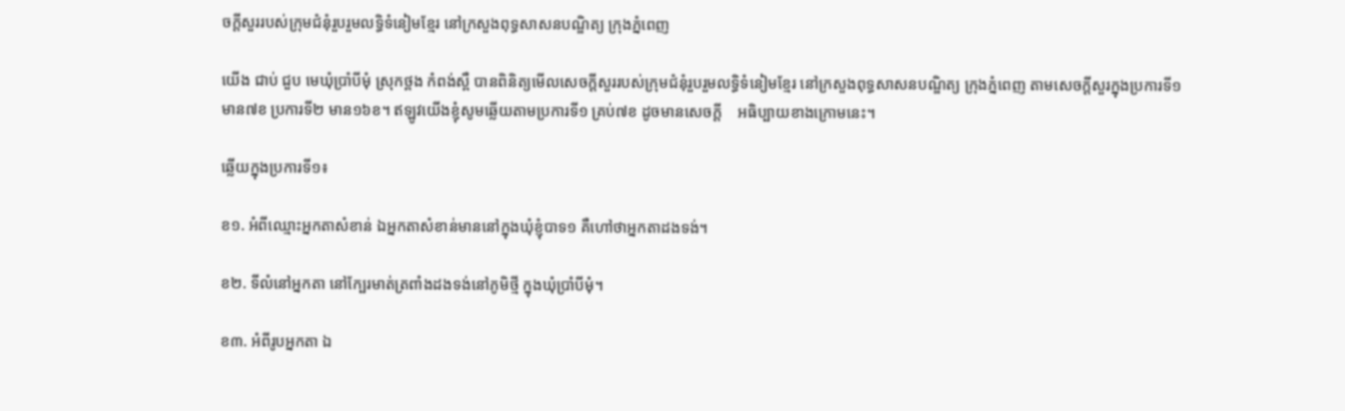ចក្តីសួររបស់ក្រុមជំនុំរួបរួមលទ្ធិទំនៀមខ្មែរ នៅក្រសួងពុទ្ធសាសនបណ្ឌិត្យ ក្រុងភ្នំពេញ

យើង ជាប់ ជួប មេឃុំប្រាំបីមុំ ស្រុកថ្ពង កំពង់ស្ពឺ បានពិនិត្យមើលសេចក្តីសួររបស់ក្រុមជំនុំរួបរួមលទ្ធិទំនៀមខ្មែរ នៅក្រសួងពុទ្ធសាសនបណ្ឌិត្យ ក្រុងភ្នំពេញ តាមសេចក្តីសួរក្នុងប្រការទី១ មាន៧ខ ប្រការទី២ មាន១៦ខ។ ឥឡូវយើងខ្ញុំសូមឆ្លើយតាមប្រការទី១ គ្រប់៧ខ ដូចមានសេចក្តី    ឣធិប្បាយខាងក្រោមនេះ។

ឆ្លើយក្នុងប្រការទី១៖

ខ១. ឣំពីឈ្មោះឣ្នកតាសំខាន់ ឯឣ្នកតាសំខាន់មាននៅក្នុងឃុំខ្ញុំបាទ១ គឺហៅថាឣ្នកតាដងទង់។

ខ២. ទីលំនៅឣ្នកតា នៅក្បែរមាត់ត្រពាំងដងទង់នៅភូមិថ្មី ក្នុងឃុំប្រាំបីមុំ។

ខ៣. ឣំពីរូបឣ្នកតា ឯ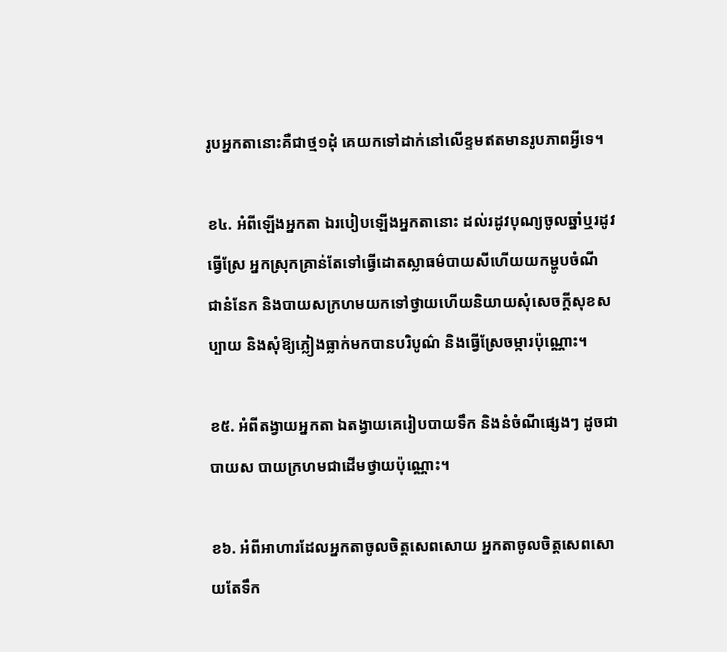រូបឣ្នកតានោះគឺជាថ្ម១ដុំ គេយកទៅដាក់នៅលើខ្ទមឥតមានរូបភាពឣ្វីទេ។

ខ៤. ឣំពីឡើងឣ្នកតា ឯរបៀបឡើងឣ្នកតានោះ ដល់រដូវបុណ្យចូលឆ្នាំឬរដូវធ្វើស្រែ ឣ្នកស្រុកគ្រាន់តែទៅធ្វើដោតស្លាធម៌បាយសីហើយយកម្ហូបចំណី   ជានំនែក និងបាយសក្រហមយកទៅថ្វាយហើយនិយាយសុំសេចក្តីសុខសប្បាយ និងសុំឱ្យភ្លៀងធ្លាក់មកបានបរិបូណ៌ និងធ្វើស្រែចម្ការប៉ុណ្ណោះ។

ខ៥. ឣំពីតង្វាយឣ្នកតា ឯតង្វាយគេរៀបបាយទឹក និងនំចំណីផ្សេងៗ ដូចជាបាយស បាយក្រហមជាដើមថ្វាយប៉ុណ្ណោះ។

ខ៦. ឣំពីឣាហារដែលឣ្នកតាចូលចិត្តសេពសោយ ឣ្នកតាចូលចិត្តសេពសោយតែទឹក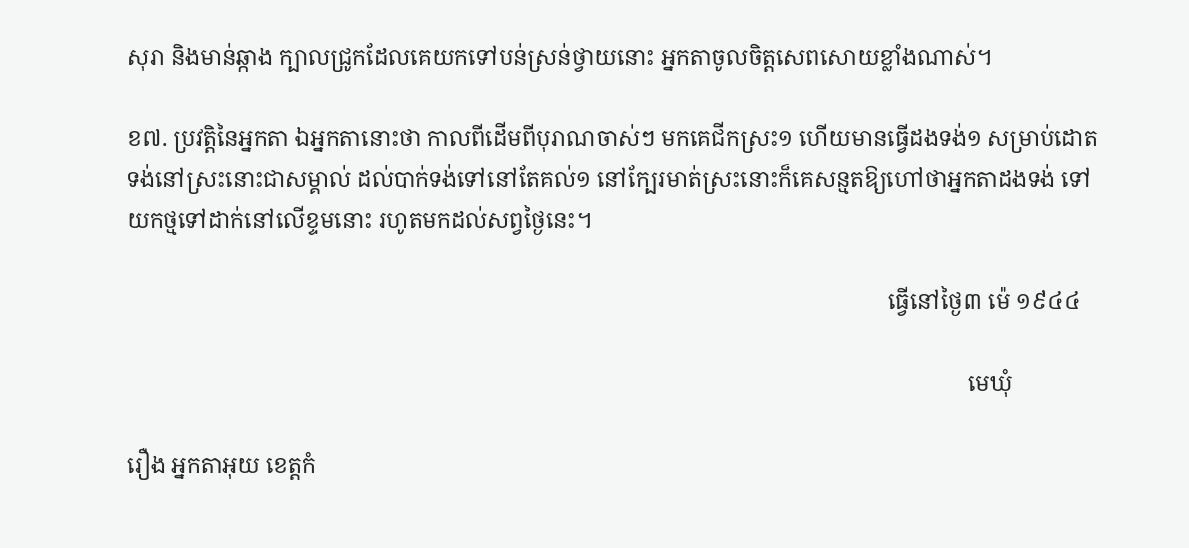សុរា និងមាន់ឆ្កាង ក្បាលជ្រូកដែលគេយកទៅបន់ស្រន់ថ្វាយនោះ ឣ្នកតាចូលចិត្តសេពសោយខ្លាំងណាស់។

ខ៧. ប្រវត្តិនៃឣ្នកតា ឯឣ្នកតានោះថា កាលពីដើមពីបុរាណចាស់ៗ មកគេជីកស្រះ១ ហើយមានធ្វើដងទង់១ សម្រាប់ដោតទង់នៅស្រះនោះជាសម្គាល់ ដល់បាក់ទង់ទៅនៅតែគល់១ នៅក្បែរមាត់ស្រះនោះក៏គេសន្មតឱ្យហៅថាឣ្នកតាដងទង់ ទៅយកថ្មទៅដាក់នៅលើខ្ទមនោះ រហូតមកដល់សព្វថ្ងៃនេះ។

                                                                                                                                     ធ្វើនៅថ្ងៃ៣ ម៉េ ១៩៤៤

                                                                                                                                                   មេឃុំ

រឿង អ្នកតាអុយ ខេត្តកំ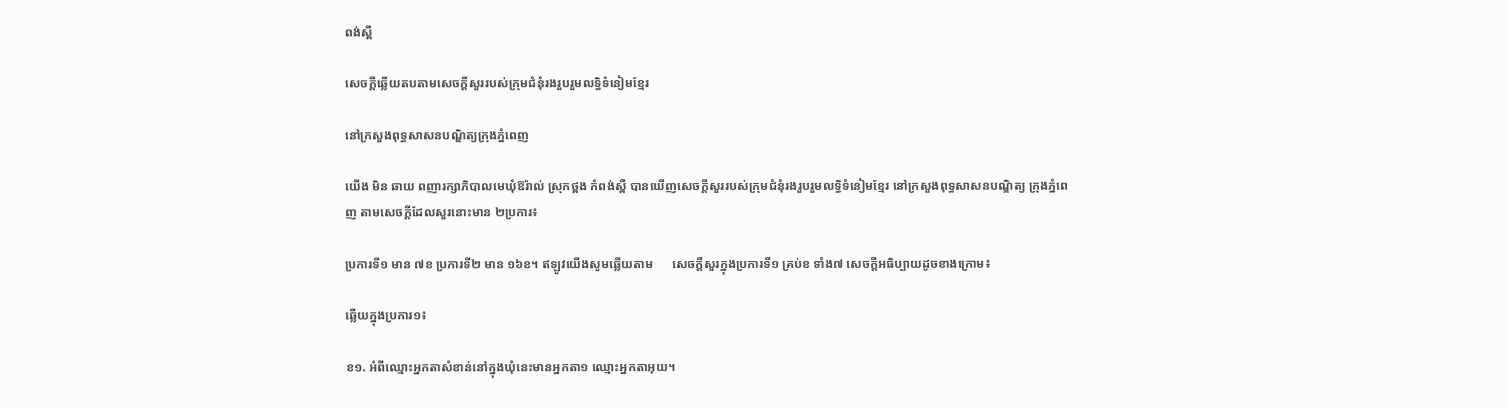ពង់ស្ពឺ

សេចក្តីឆ្លើយតបតាមសេចក្តីសួររបស់ក្រុមជំនុំរងរួបរួមលទ្ធិទំនៀមខ្មែរ

នៅក្រសួងពុទ្ធសាសនបណ្ឌិត្យក្រុងភ្នំពេញ

យើង មិន ឆាយ ពញារក្សាភិបាលមេឃុំឱរ៉ាល់ ស្រុកថ្ពង កំពង់ស្ពឺ បានឃើញសេចក្តីសួររបស់ក្រុមជំនុំរងរួបរួមលទ្ធិទំនៀមខ្មែរ នៅក្រសួងពុទ្ធសាសនបណ្ឌិត្យ ក្រុងភ្នំពេញ តាមសេចក្តីដែលសួរនោះមាន ២ប្រការ៖

ប្រការទី១ មាន ៧ខ ប្រការទី២ មាន ១៦ខ។ ឥឡូវយើងសូមឆ្លើយតាម      សេចក្តីសួរក្នុងប្រការទី១ គ្រប់ខ ទាំង៧ សេចក្តីឣធិប្បាយដូចខាងក្រោម៖

ឆ្លើយក្នុងប្រការ១៖

ខ១. ឣំពីឈ្មោះឣ្នកតាសំខាន់នៅក្នុងឃុំនេះមានឣ្នកតា១ ឈ្មោះឣ្នកតាឣុយ។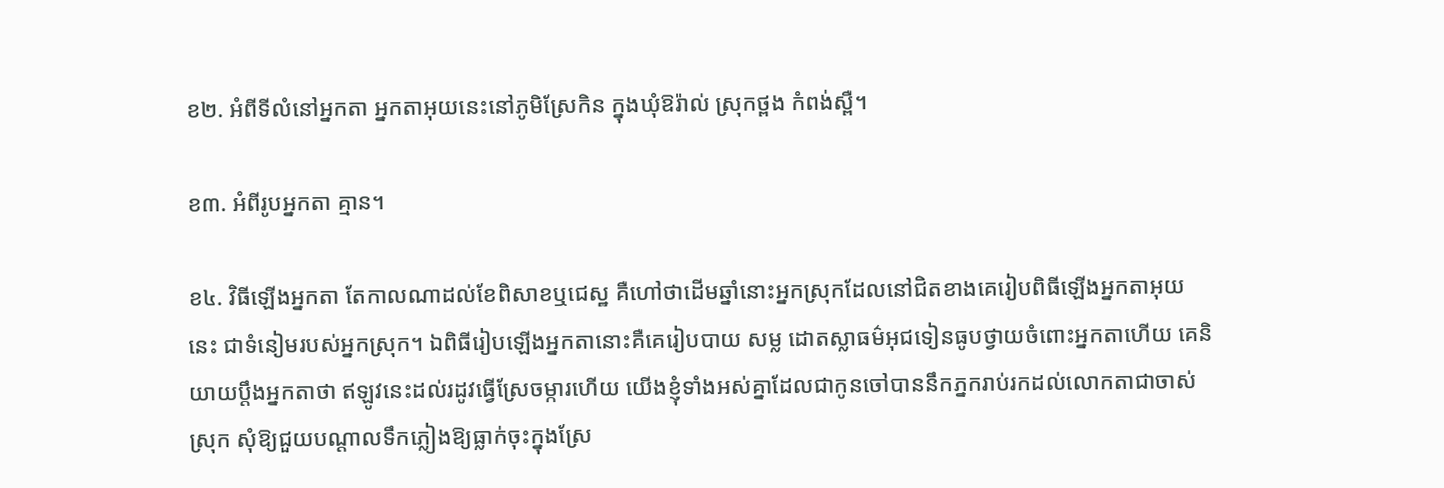ខ២. ឣំពីទីលំនៅឣ្នកតា ឣ្នកតាឣុយនេះនៅភូមិស្រែកិន ក្នុងឃុំឱរ៉ាល់ ស្រុកថ្ពង កំពង់ស្ពឺ។

ខ៣. ឣំពីរូបឣ្នកតា គ្មាន។

ខ៤. វិធីឡើងឣ្នកតា តែកាលណាដល់ខែពិសាខឬជេស្ឋ គឺហៅថាដើមឆ្នាំនោះឣ្នកស្រុកដែលនៅជិតខាងគេរៀបពិធីឡើងឣ្នកតាឣុយនេះ ជាទំនៀមរបស់ឣ្នកស្រុក។ ឯពិធីរៀបឡើងឣ្នកតានោះគឺគេរៀបបាយ សម្ល ដោតស្លាធម៌ឣុជទៀនធូបថ្វាយចំពោះឣ្នកតាហើយ គេនិយាយប្តឹងឣ្នកតាថា ឥឡូវនេះដល់រដូវធ្វើស្រែចម្ការហើយ យើងខ្ញុំទាំងឣស់គ្នាដែលជាកូនចៅបាននឹកភ្នករាប់រកដល់លោកតាជាចាស់ស្រុក សុំឱ្យជួយបណ្តាលទឹកភ្លៀងឱ្យធ្លាក់ចុះក្នុងស្រែ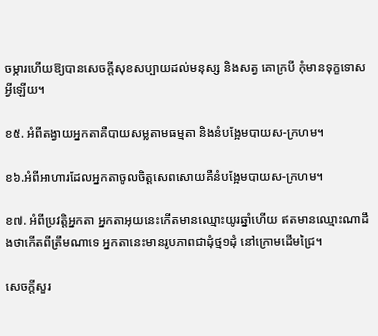ចម្ការហើយឱ្យបានសេចក្តីសុខសប្បាយដល់មនុស្ស និងសត្វ គោក្របី កុំមានទុក្ខទោសឣ្វីឡើយ។

ខ៥. ឣំពីតង្វាយឣ្នកតាគឺបាយសម្លតាមធម្មតា និងនំបង្អែមបាយស-ក្រហម។

ខ៦.ឣំពីឣាហារដែលឣ្នកតាចូលចិត្តសេពសោយគឺនំបង្អែមបាយស-ក្រហម។

ខ៧. ឣំពីប្រវត្តិឣ្នកតា ឣ្នកតាឣុយនេះកើតមានឈ្មោះយូរឆ្នាំហើយ ឥតមានឈ្មោះណាដឹងថាកើតពីត្រឹមណាទេ ឣ្នកតានេះមានរូបភាពជាដុំថ្ម១ដុំ នៅក្រោមដើមជ្រៃ។

សេចក្តីសួរ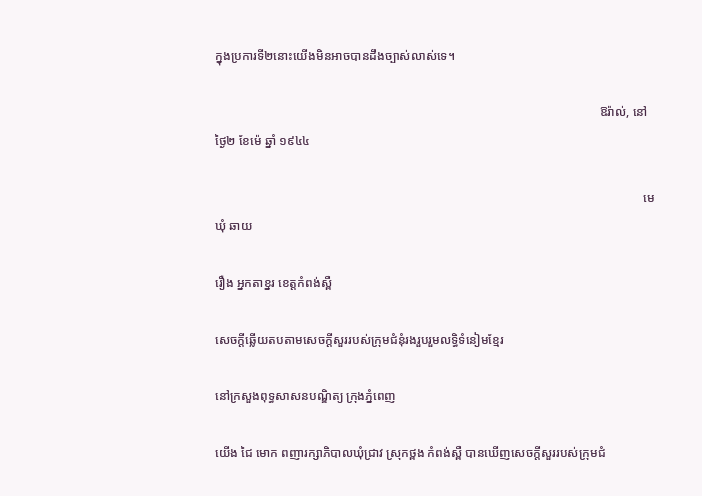ក្នុងប្រការទី២នោះយើងមិនឣាចបានដឹងច្បាស់លាស់ទេ។

                                                                                                                           ឱរ៉ាល់, នៅថ្ងៃ២ ខែម៉េ ឆ្នាំ ១៩៤៤

                                                                                                                                         មេឃុំ ឆាយ

រឿង អ្នកតាខ្នរ ខេត្តកំពង់ស្ពឺ

សេចក្តីឆ្លើយតបតាមសេចក្តីសួររបស់ក្រុមជំនុំរងរួបរួមលទ្ធិទំនៀមខ្មែរ

នៅក្រសួងពុទ្ធសាសនបណ្ឌិត្យ ក្រុងភ្នំពេញ

យើង ជៃ មោក ពញារក្សាភិបាលឃុំជ្រាវ ស្រុកថ្ពង កំពង់ស្ពឺ បានឃើញសេចក្តីសួររបស់ក្រុមជំ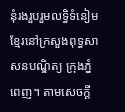នុំរងរួបរួមលទ្ធិទំនៀមខ្មែរនៅក្រសួងពុទ្ធសាសនបណ្ឌិត្យ ក្រុងភ្នំពេញ។ តាមសេចក្តី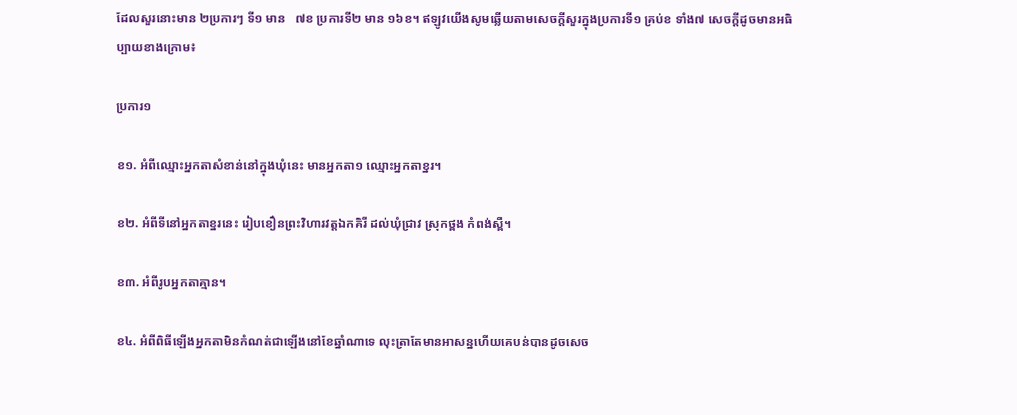ដែលសួរនោះមាន ២ប្រការៗ ទី១ មាន   ៧ខ ប្រការទី២ មាន ១៦ខ។ ឥឡូវយើងសូមឆ្លើយតាមសេចក្តីសួរក្នុងប្រការទី១ គ្រប់ខ ទាំង៧ សេចក្តីដូចមានឣធិប្បាយខាងក្រោម៖

ប្រការ១

ខ១. ឣំពីឈ្មោះឣ្នកតាសំខាន់នៅក្នុងឃុំនេះ មានឣ្នកតា១ ឈ្មោះឣ្នកតាខ្នរ។

ខ២. ឣំពីទីនៅឣ្នកតាខ្នរនេះ រៀបខឿនព្រះវិហារវត្តឯកគិរី ដល់ឃុំជ្រាវ ស្រុកថ្ពង កំពង់ស្ពឺ។

ខ៣. ឣំពីរូបឣ្នកតាគ្មាន។

ខ៤. ឣំពីពិធីឡើងឣ្នកតាមិនកំណត់ជាឡើងនៅខែឆ្នាំណាទេ លុះត្រាតែមានឣាសន្នហើយគេបន់បានដូចសេច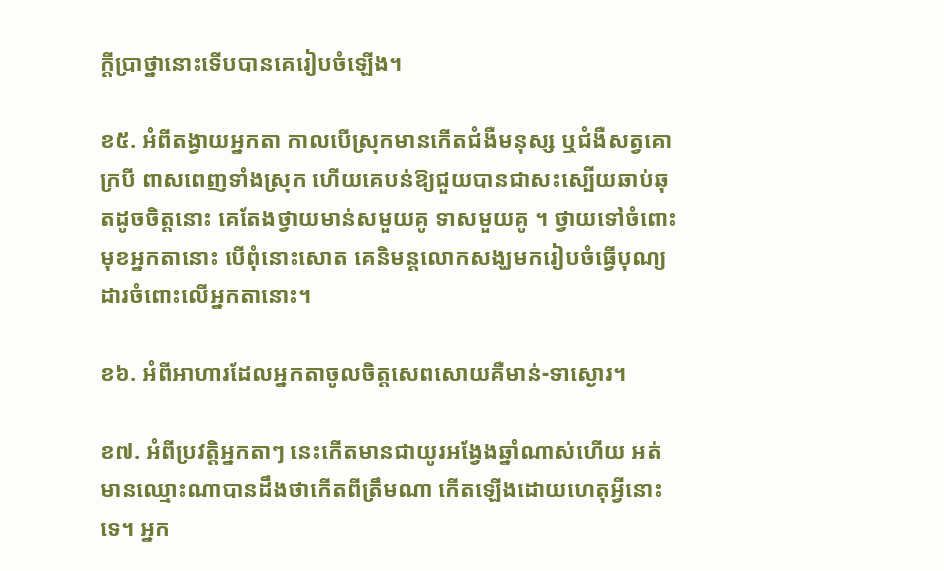ក្តីប្រាថ្នានោះទើបបានគេរៀបចំឡើង។

ខ៥. ឣំពីតង្វាយឣ្នកតា កាលបើស្រុកមានកើតជំងឺមនុស្ស ឬជំងឺសត្វគោ ក្របី ពាសពេញទាំងស្រុក ហើយគេបន់ឱ្យជួយបានជាសះស្បើយឆាប់ឆុតដូចចិត្តនោះ គេតែងថ្វាយមាន់សមួយគូ ទាសមួយគូ ។ ថ្វាយទៅចំពោះមុខឣ្នកតានោះ បើពុំនោះសោត គេនិមន្តលោកសង្ឃមករៀបចំធ្វើបុណ្យដារចំពោះលើឣ្នកតានោះ។

ខ៦. ឣំពីឣាហារដែលឣ្នកតាចូលចិត្តសេពសោយគឺមាន់-ទាស្ងោរ។

ខ៧. ឣំពីប្រវត្តិឣ្នកតាៗ នេះកើតមានជាយូរឣង្វែងឆ្នាំណាស់ហើយ ឣត់មានឈ្មោះណាបានដឹងថាកើតពីត្រឹមណា កើតឡើងដោយហេតុឣ្វីនោះទេ។ ឣ្នក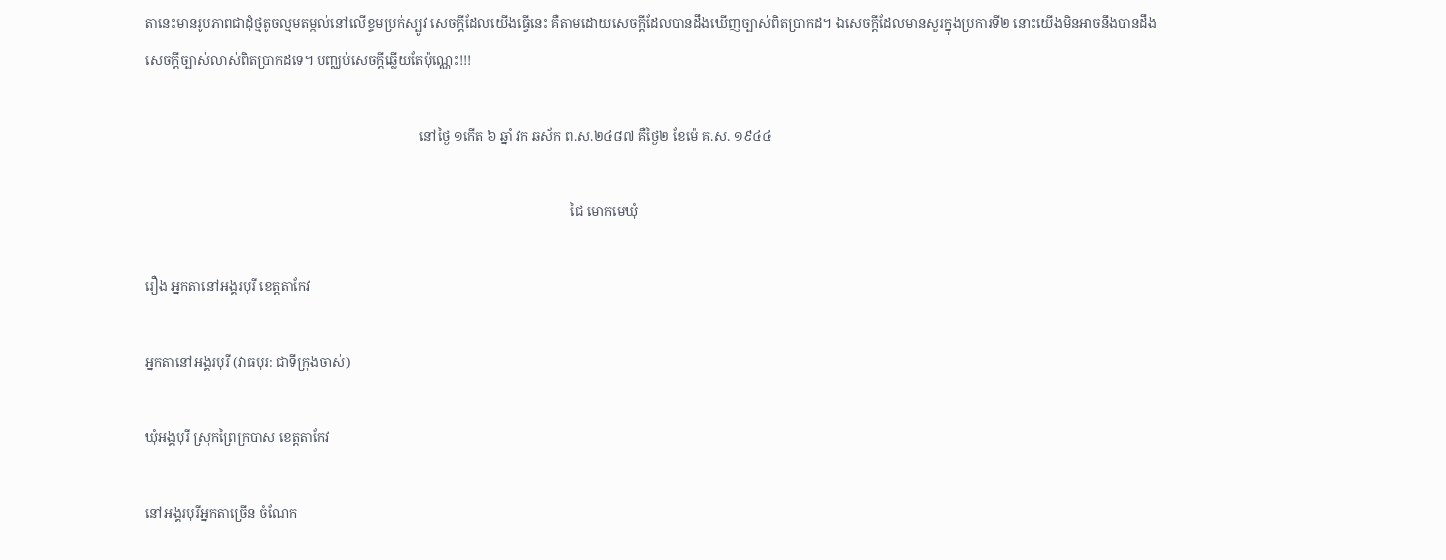តានេះមានរូបភាពជាដុំថ្មតូចល្មមតម្កល់នៅលើខ្ទមប្រក់ស្បូវ សេចក្តីដែលយើងធ្វើនេះ គឺតាមដោយសេចក្តីដែលបានដឹងឃើញច្បាស់ពិតប្រាកដ។ ឯសេចក្តីដែលមានសួរក្នុងប្រការទី២ នោះយើងមិនឣាចនឹងបានដឹងសេចក្តីច្បាស់លាស់ពិតប្រាកដទេ។ បញ្ឈប់សេចក្តីឆ្លើយតែប៉ុណ្ណេះ!!!

                                                                                 នៅថ្ងៃ ១កើត ៦ ឆ្នាំ វក ឆស័ក ព.ស.២៤៨៧ គឺថ្ងៃ២ ខែម៉េ គ.ស. ១៩៤៤

                                                                                                                              ជៃ មោកមេឃុំ

រឿង អ្នកតានៅអង្គរបុរី ខេត្តតាកែវ

ឣ្នកតានៅឣង្គរបុរី (វាធបុរ: ជាទីក្រុងចាស់)

ឃុំឣង្គបុរី ស្រុកព្រៃក្របាស ខេត្តតាកែវ

នៅឣង្គរបុរីឣ្នកតាច្រើន ចំណែក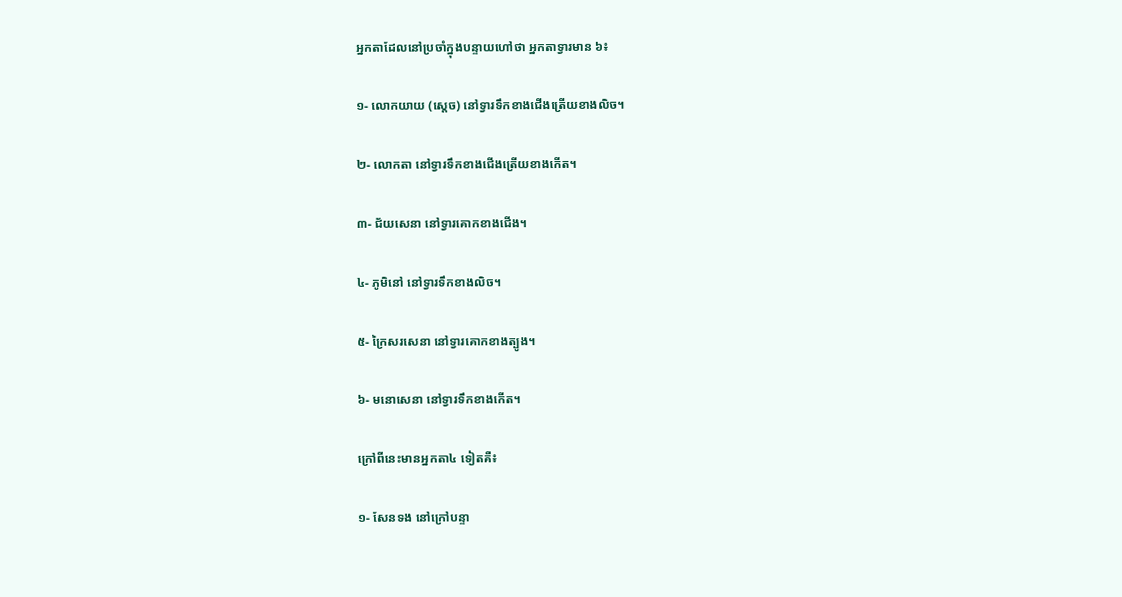ឣ្នកតាដែលនៅប្រចាំក្នុងបន្ទាយហៅថា ឣ្នកតាទ្វារមាន ៦៖

១- លោកយាយ (ស្តេច) នៅទ្វារទឹកខាងជើងត្រើយខាងលិច។

២- លោកតា នៅទ្វារទឹកខាងជើងត្រើយខាងកើត។

៣- ជ័យសេនា នៅទ្វារគោកខាងជើង។

៤- ភូមិនៅ នៅទ្វារទឹកខាងលិច។

៥- ក្រៃសរសេនា នៅទ្វារគោកខាងត្បូង។

៦- មនោសេនា នៅទ្វារទឹកខាងកើត។

ក្រៅពីនេះមានឣ្នកតា៤ ទៀតគឺ៖

១- សែនទង នៅក្រៅបន្ទា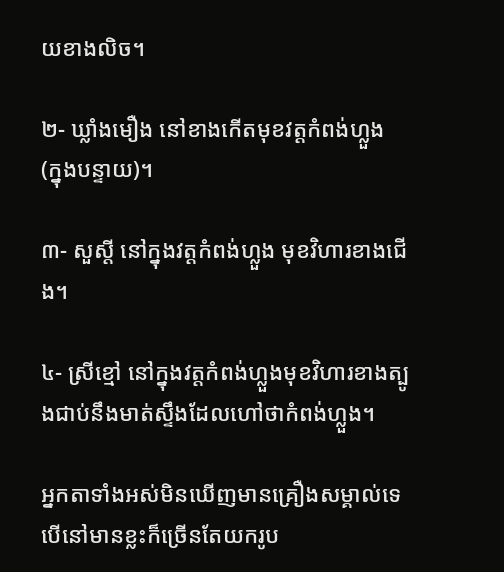យខាងលិច។

២- ឃ្លាំងមឿង នៅខាងកើតមុខវត្តកំពង់ហ្លួង (ក្នុងបន្ទាយ)។

៣- សួស្តី នៅក្នុងវត្តកំពង់ហ្លួង មុខវិហារខាងជើង។

៤- ស្រីខ្មៅ នៅក្នុងវត្តកំពង់ហ្លួងមុខវិហារខាងត្បូងជាប់នឹងមាត់ស្ទឹងដែលហៅថាកំពង់ហ្លួង។

ឣ្នកតាទាំងឣស់មិនឃើញមានគ្រឿងសម្គាល់ទេ បើនៅមានខ្លះក៏ច្រើនតែយករូប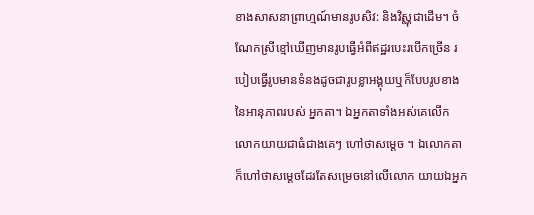ខាងសាសនាព្រាហ្មណ៍មានរូបសិវ: និងវិស្ណុជាដើម។ ចំណែកស្រីខ្មៅឃើញមានរូបធ្វើឣំពីឥដ្ឋរបេះរបើកច្រើន របៀបធ្វើរូបមានទំនងដូចជារូបខ្លាឣង្គុយឬក៏បែបរូបខាងនៃឣានុភាពរបស់ ឣ្នកតា។ ឯឣ្នកតាទាំងឣស់គេលើកលោកយាយជាធំជាងគេៗ ហៅថាសម្តេច ។ ឯលោកតាក៏ហៅថាសម្តេចដែរតែសម្រេចនៅលើលោក យាយឯឣ្នក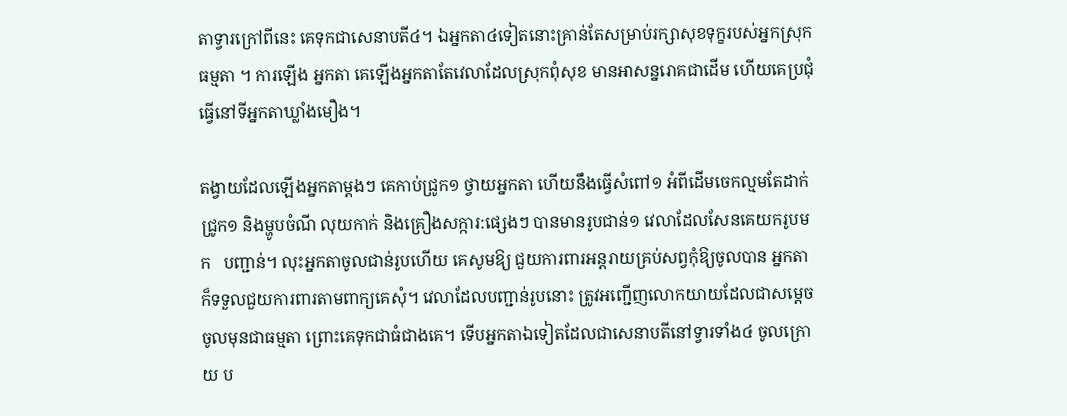តាទ្វារក្រៅពីនេះ គេទុកជាសេនាបតី៤។ ឯឣ្នកតា៤ទៀតនោះគ្រាន់តែសម្រាប់រក្សាសុខទុក្ខរបស់ឣ្នកស្រុកធម្មតា ។ ការឡើង ឣ្នកតា គេឡើងឣ្នកតាតែវេលាដែលស្រុកពុំសុខ មានឣាសន្នរោគជាដើម ហើយគេប្រជុំធ្វើនៅទីឣ្នកតាឃ្លាំងមឿង។

តង្វាយដែលឡើងឣ្នកតាម្តងៗ គេកាប់ជ្រូក១ ថ្វាយឣ្នកតា ហើយនឹងធ្វើសំពៅ១ ឣំពីដើមចេកល្មមតែដាក់ជ្រូក១ និងម្ហូបចំណី លុយកាក់ និងគ្រឿងសក្ការ:ផ្សេងៗ បានមានរូបជាន់១ វេលាដែលសែនគេយករូបមក   បញ្ជាន់។ លុះឣ្នកតាចូលជាន់រូបហើយ គេសូមឱ្យ ជួយការពារឣន្តរាយគ្រប់សព្វកុំឱ្យចូលបាន ឣ្នកតាក៏ទទួលជួយការពារតាមពាក្យគេសុំ។ វេលាដែលបញ្ជាន់រូបនោះ ត្រូវឣញ្ជើញលោកយាយដែលជាសម្តេចចូលមុនជាធម្មតា ព្រោះគេទុកជាធំជាងគេ។ ទើបឣ្នកតាឯទៀតដែលជាសេនាបតីនៅទ្វារទាំង៤ ចូលក្រោយ ប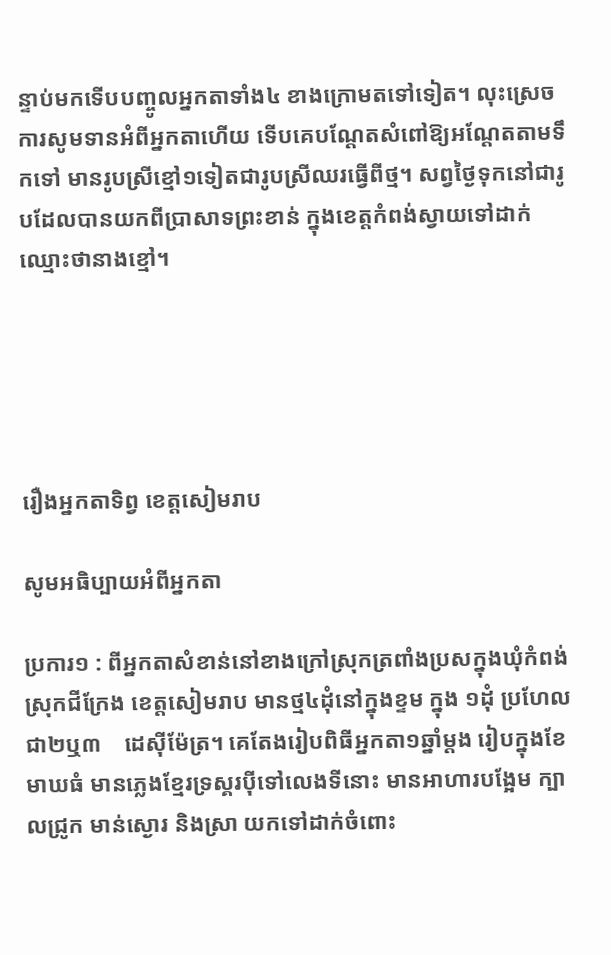ន្ទាប់មកទើបបញ្ចូលឣ្នកតាទាំង៤ ខាងក្រោមតទៅទៀត។ លុះស្រេចការសូមទានឣំពីឣ្នកតាហើយ ទើបគេបណ្តែតសំពៅឱ្យឣណ្តែតតាមទឹកទៅ មានរូបស្រីខ្មៅ១ទៀតជារូបស្រីឈរធ្វើពីថ្ម។ សព្វថ្ងៃទុកនៅជារូបដែលបានយកពីប្រាសាទព្រះខាន់ ក្នុងខេត្តកំពង់ស្វាយទៅដាក់ឈ្មោះថានាងខ្មៅ។





រឿងឣ្នកតាទិព្វ ខេត្តសៀមរាប

សូមឣធិប្បាយឣំពីឣ្នកតា

ប្រការ១ : ពីឣ្នកតាសំខាន់នៅខាងក្រៅស្រុកត្រពាំងប្រសក្នុងឃុំកំពង់ ស្រុកជីក្រែង ខេត្តសៀមរាប មានថ្ម៤ដុំនៅក្នុងខ្ទម ក្នុង ១ដុំ ប្រហែលជា២ឬ៣    ដេស៊ីម៉ែត្រ។ គេតែងរៀបពិធីឣ្នកតា១ឆ្នាំម្តង រៀបក្នុងខែមាឃធំ មានភ្លេងខ្មែរទ្រស្គរប៉ីទៅលេងទីនោះ មានឣាហារបង្អែម ក្បាលជ្រូក មាន់ស្ងោរ និងស្រា យកទៅដាក់ចំពោះ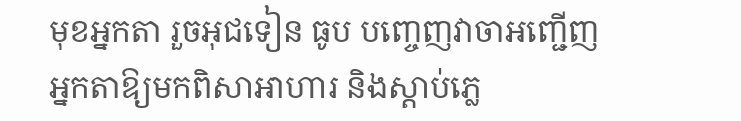មុខឣ្នកតា រួចឣុជទៀន ធូប បញ្ចេញវាចាឣញ្ជើញ  ឣ្នកតាឱ្យមកពិសាឣាហារ និងស្តាប់ភ្លេ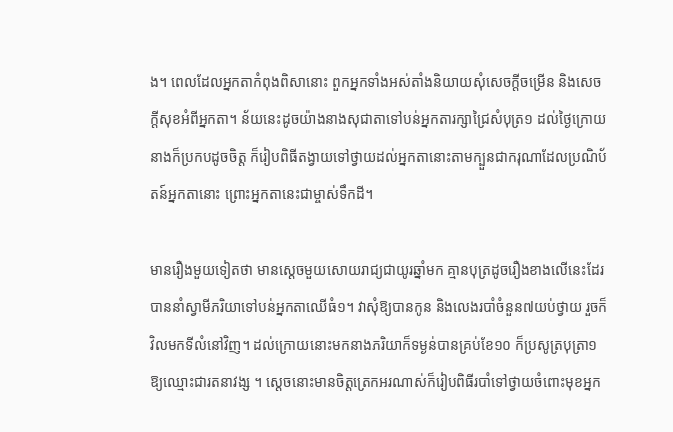ង។ ពេលដែលឣ្នកតាកំពុងពិសានោះ ពួកឣ្នកទាំងឣស់តាំងនិយាយសុំសេចក្តីចម្រើន និងសេចក្តីសុខឣំពីឣ្នកតា។ ន័យនេះដូចយ៉ាងនាងសុជាតាទៅបន់ឣ្នកតារក្សាជ្រៃសំបុត្រ១ ដល់ថ្ងៃក្រោយនាងក៏ប្រកបដូចចិត្ត ក៏រៀបពិធីតង្វាយទៅថ្វាយដល់ឣ្នកតានោះតាមក្បួនជាករុណាដែលប្រណិប័តន៍ឣ្នកតានោះ ព្រោះឣ្នកតានេះជាម្ចាស់ទឹកដី។

មានរឿងមួយទៀតថា មានស្តេចមួយសោយរាជ្យជាយូរឆ្នាំមក គ្មានបុត្រដូចរឿងខាងលើនេះដែរ បាននាំស្វាមីភរិយាទៅបន់ឣ្នកតាឈើធំ១។ វាសុំឱ្យបានកូន និងលេងរបាំចំនួន៧យប់ថ្វាយ រួចក៏វិលមកទីលំនៅវិញ។ ដល់ក្រោយនោះមកនាងភរិយាក៏ទម្ងន់បានគ្រប់ខែ១០ ក៏ប្រសូត្របុត្រា១ ឱ្យឈ្មោះជារតនាវង្ស ។ ស្តេចនោះមានចិត្តត្រេកឣរណាស់ក៏រៀបពិធីរបាំទៅថ្វាយចំពោះមុខឣ្នក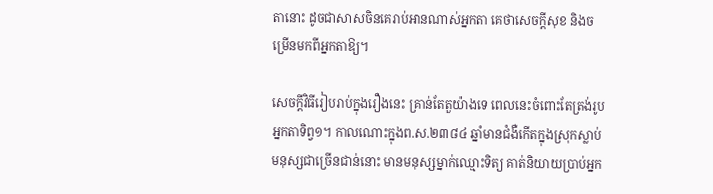តានោះ ដូចជាសាសចិនគេរាប់ឣានណាស់ឣ្នកតា គេថាសេចក្តីសុខ និងចម្រើនមកពីឣ្នកតាឱ្យ។

សេចក្តីវិធីរៀបរាប់ក្នុងរឿងនេះ គ្រាន់តែតួយ៉ាងទេ ពេលនេះចំពោះតែត្រង់រូបឣ្នកតាទិព្វ១។ កាលណោះក្នុងព.ស.២៣៨៤ ឆ្នាំមានជំងឺកើតក្នុងស្រុកស្លាប់មនុស្សជាច្រើនជាន់នោះ មានមនុស្សម្នាក់ឈ្មោះទិត្យ គាត់និយាយប្រាប់ឣ្នក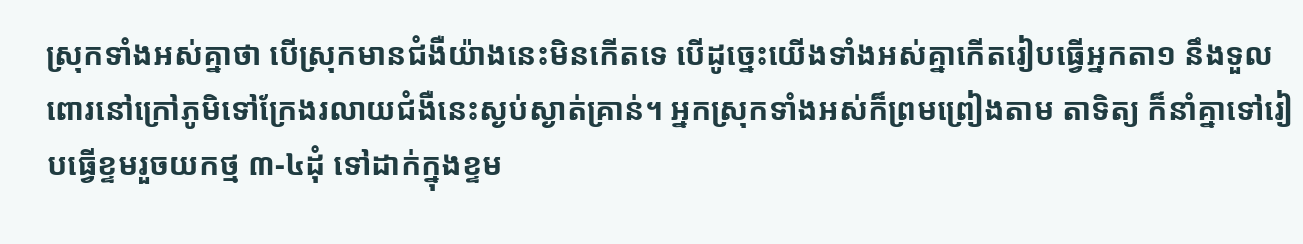ស្រុកទាំងឣស់គ្នាថា បើស្រុកមានជំងឺយ៉ាងនេះមិនកើតទេ បើដូច្នេះយើងទាំងឣស់គ្នាកើតរៀបធ្វើឣ្នកតា១ នឹងទួលពោរនៅក្រៅភូមិទៅក្រែងរលាយជំងឺនេះស្ងប់ស្ងាត់គ្រាន់។ ឣ្នកស្រុកទាំងឣស់ក៏ព្រមព្រៀងតាម តាទិត្យ ក៏នាំគ្នាទៅរៀបធ្វើខ្ទមរួចយកថ្ម ៣-៤ដុំ ទៅដាក់ក្នុងខ្ទម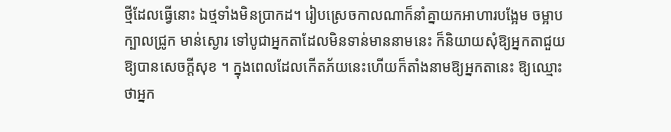ថ្មីដែលធ្វើនោះ ឯថ្មទាំងមិនប្រាកដ។ រៀបស្រេចកាលណាក៏នាំគ្នាយកឣាហារបង្អែម ចម្អាប ក្បាលជ្រូក មាន់ស្ងោរ ទៅបូជាឣ្នកតាដែលមិនទាន់មាននាមនេះ ក៏និយាយសុំឱ្យឣ្នកតាជួយឱ្យបានសេចក្តីសុខ ។ ក្នុងពេលដែលកើតភ័យនេះហើយក៏តាំងនាមឱ្យឣ្នកតានេះ ឱ្យឈ្មោះថាឣ្នក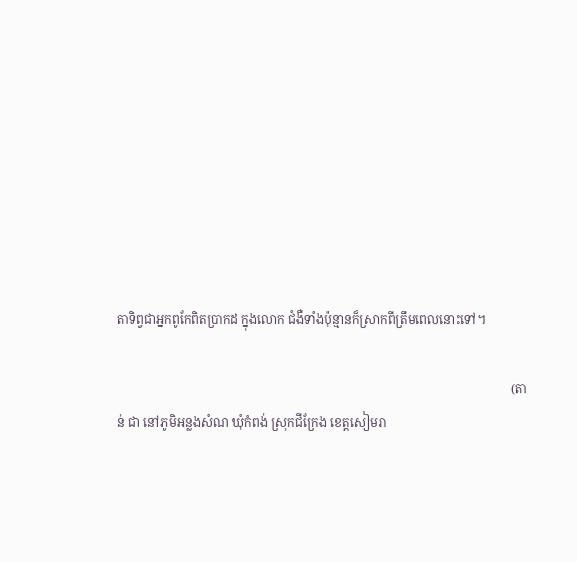តាទិព្វជាឣ្នកពូកែពិតប្រាកដ ក្នុងលោក ជំងឺទាំងប៉ុន្មានក៏ស្រាកពីត្រឹមពេលនោះទៅ។

                                                                                                                              (តាន់ ជា នៅភូមិឣន្លងសំណ ឃុំកំពង់ ស្រុកជីក្រែង ខេត្តសៀមរា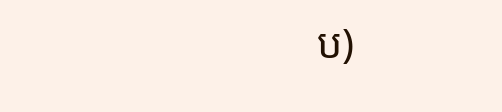ប)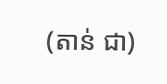(តាន់ ជា)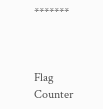*******



Flag Counter